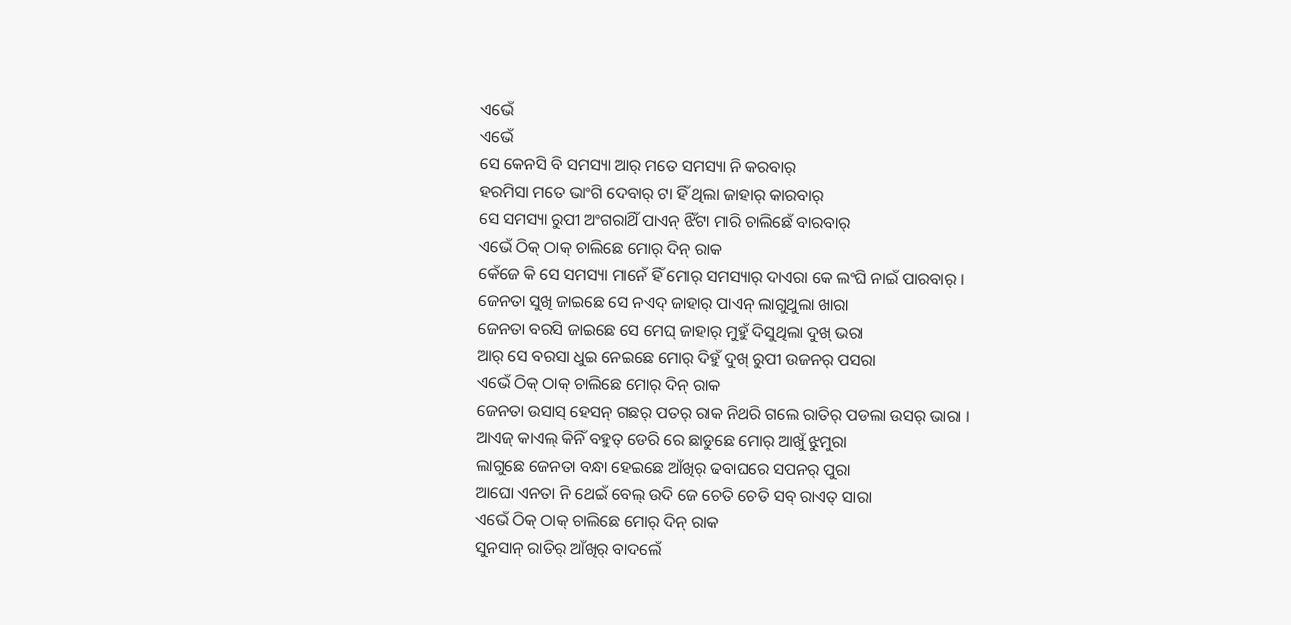ଏଭେଁ
ଏଭେଁ
ସେ କେନସି ବି ସମସ୍ୟା ଆର୍ ମତେ ସମସ୍ୟା ନି କରବାର୍
ହରମିସା ମତେ ଭାଂଗି ଦେବାର୍ ଟା ହିଁ ଥିଲା ଜାହାର୍ କାରବାର୍
ସେ ସମସ୍ୟା ରୁପୀ ଅଂଗରାଥିଁ ପାଏନ୍ ଝିଁଟା ମାରି ଚାଲିଛେଁ ବାରବାର୍
ଏଭେଁ ଠିକ୍ ଠାକ୍ ଚାଲିଛେ ମୋର୍ ଦିନ୍ ରାକ
କେଁଜେ କି ସେ ସମସ୍ୟା ମାନେଁ ହିଁ ମୋର୍ ସମସ୍ୟାର୍ ଦାଏରା କେ ଲଂଘି ନାଇଁ ପାରବାର୍ ।
ଜେନତା ସୁଖି ଜାଇଛେ ସେ ନଏଦ୍ ଜାହାର୍ ପାଏନ୍ ଲାଗୁଥୁଲା ଖାରା
ଜେନତା ବରସି ଜାଇଛେ ସେ ମେଘ୍ ଜାହାର୍ ମୁହୁଁ ଦିସୁଥିଲା ଦୁଖ୍ ଭରା
ଆର୍ ସେ ବରସା ଧୁଇ ନେଇଛେ ମୋର୍ ଦିହୁଁ ଦୁଖ୍ ରୁପୀ ଉଜନର୍ ପସରା
ଏଭେଁ ଠିକ୍ ଠାକ୍ ଚାଲିଛେ ମୋର୍ ଦିନ୍ ରାକ
ଜେନତା ଉସାସ୍ ହେସନ୍ ଗଛର୍ ପତର୍ ରାକ ନିଥରି ଗଲେ ରାତିର୍ ପଡଲା ଉସର୍ ଭାରା ।
ଆଏଜ୍ କାଏଲ୍ କିନିଁ ବହୁତ୍ ଡେରି ରେ ଛାଡୁଛେ ମୋର୍ ଆଖୁଁ ଝୁମୁରା
ଲାଗୁଛେ ଜେନତା ବନ୍ଧା ହେଇଛେ ଆଁଖିର୍ ଢବାଘରେ ସପନର୍ ପୁରା
ଆଘୋ ଏନତା ନି ଥେଇଁ ବେଲ୍ ଉଦି ଜେ ଚେତି ଚେତି ସବ୍ ରାଏତ୍ ସାରା
ଏଭେଁ ଠିକ୍ ଠାକ୍ ଚାଲିଛେ ମୋର୍ ଦିନ୍ ରାକ
ସୁନସାନ୍ ରାତିର୍ ଆଁଖିର୍ ବାଦଲେଁ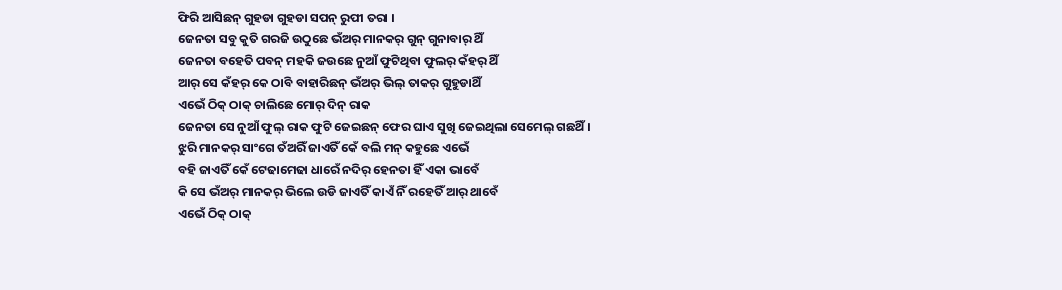ଫିରି ଆସିଛନ୍ ଗୁହଡା ଗୁହଡା ସପନ୍ ରୁପୀ ତରା ।
ଜେନତା ସବୁ କୁତି ଗରଜି ଉଠୁଛେ ଭଁଅର୍ ମାନକର୍ ଗୁନ୍ ଗୁନାବାର୍ ଥିଁ
ଜେନତା ବହେତି ପବନ୍ ମହକି ଜଉଛେ ନୁଆଁ ଫୁଟିଥିବା ଫୁଲର୍ କଁହର୍ ଥିଁ
ଆର୍ ସେ କଁହର୍ କେ ଠାବି ବାହାରିଛନ୍ ଭଁଅର୍ ଭିଲ୍ ତାକର୍ ଗୁହୁଡାଥିଁ
ଏଭେଁ ଠିକ୍ ଠାକ୍ ଚାଲିଛେ ମୋର୍ ଦିନ୍ ରାକ
ଜେନତା ସେ ନୁଆଁ ଫୁଲ୍ ରାକ ଫୁଟି ଜେଇଛନ୍ ଫେର ଘାଏ ସୁଖି ଜେଇଥିଲା ସେମେଲ୍ ଗଛଥିଁ ।
ଝୁରି ମାନକର୍ ସାଂଗେ ତଁଅରିଁ ଜାଏତିଁ କେଁ ବଲି ମନ୍ କହୁଛେ ଏଭେଁ
ବହି ଜାଏତିଁ କେଁ ଟେଢାମେଢା ଧାରେଁ ନଦିର୍ ହେନତା ହିଁ ଏକା ଭାବେଁ
କି ସେ ଭଁଅର୍ ମାନକର୍ ଭିଲେ ଉଡି ଜାଏତିଁ କାଏଁ ନିଁ ରହେତିଁ ଆର୍ ଥାବେଁ
ଏଭେଁ ଠିକ୍ ଠାକ୍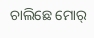ଚାଲିଛେ ମୋର୍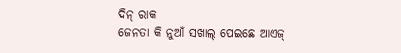ଦିନ୍ ରାକ
ଜେନତା କି ନୁଆଁ ସଖାଲ୍ ପେଇଛେ ଆଏଜ୍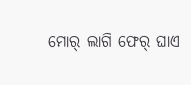ମୋର୍ ଲାଗି ଫେର୍ ଘାଏ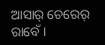ଆସାର୍ ଚେରେର୍ ରାବେଁ ।